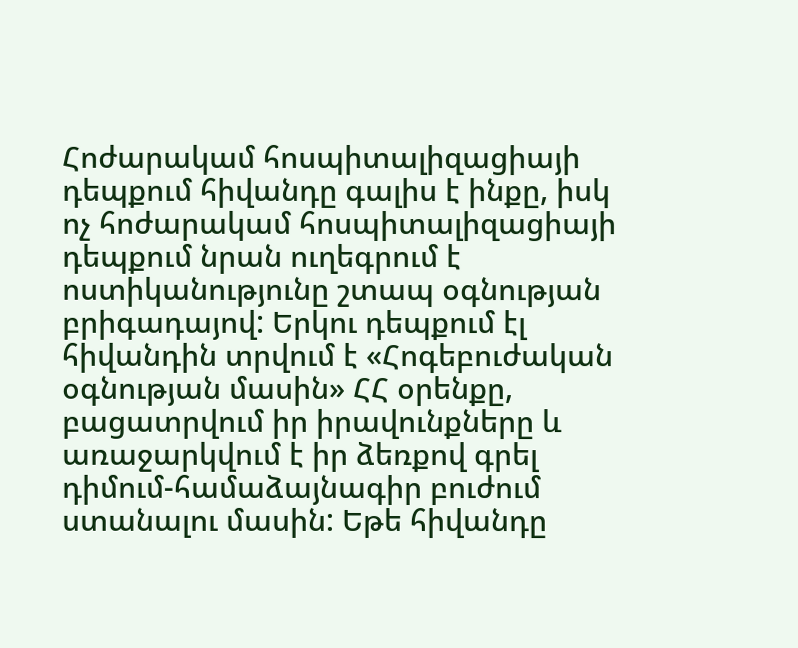Հոժարակամ հոսպիտալիզացիայի դեպքում հիվանդը գալիս է ինքը, իսկ ոչ հոժարակամ հոսպիտալիզացիայի դեպքում նրան ուղեգրում է ոստիկանությունը շտապ օգնության բրիգադայով: Երկու դեպքում էլ հիվանդին տրվում է «Հոգեբուժական օգնության մասին» ՀՀ օրենքը, բացատրվում իր իրավունքները և առաջարկվում է իր ձեռքով գրել դիմում-համաձայնագիր բուժում ստանալու մասին: Եթե հիվանդը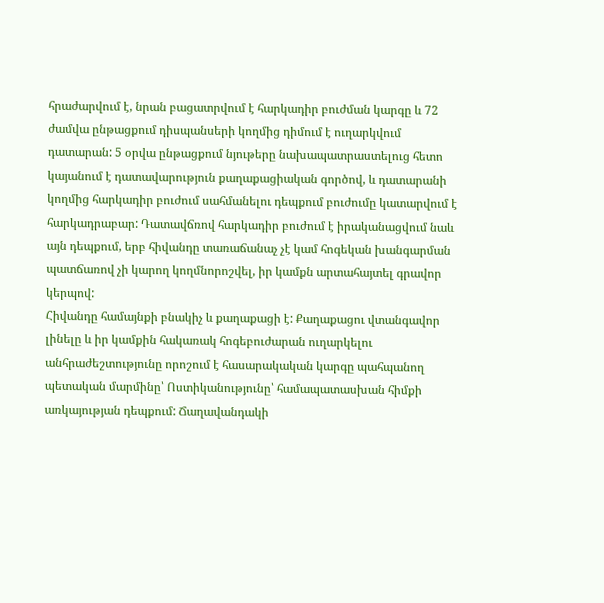հրաժարվում է, նրան բացատրվում է հարկադիր բուժման կարգը և 72 ժամվա ընթացքում դիսպանսերի կողմից դիմում է ուղարկվում դատարան: 5 օրվա ընթացքում նյութերը նախապատրաստելուց հետո կայանում է դատավարություն քաղաքացիական գործով, և դատարանի կողմից հարկադիր բուժում սահմանելու դեպքում բուժումը կատարվում է հարկադրաբար: Դատավճռով հարկադիր բուժում է իրականացվում նաև այն դեպքում, երբ հիվանդը տառաճանաչ չէ կամ հոգեկան խանգարման պատճառով չի կարող կողմնորոշվել, իր կամքն արտահայտել գրավոր կերպով:
Հիվանդը համայնքի բնակիչ և քաղաքացի է: Քաղաքացու վտանգավոր լինելը և իր կամքին հակառակ հոգեբուժարան ուղարկելու անհրաժեշտությունը որոշում է հասարակական կարգը պահպանող պետական մարմինը՝ Ոստիկանությունը՝ համապատասխան հիմքի առկայության դեպքում: Ճաղավանդակի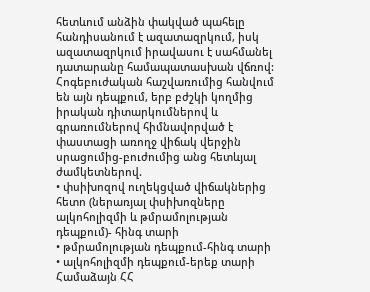հետևում անձին փակված պահելը հանդիսանում է ազատազրկում, իսկ ազատազրկում իրավասու է սահմանել դատարանը համապատասխան վճռով:
Հոգեբուժական հաշվառումից հանվում են այն դեպքում, երբ բժշկի կողմից իրական դիտարկումներով և գրառումներով հիմնավորված է փաստացի առողջ վիճակ վերջին սրացումից-բուժումից անց հետևյալ ժամկետներով.
• փսիխոզով ուղեկցված վիճակներից հետո (ներառյալ փսիխոզները ալկոհոլիզմի և թմրամոլության դեպքում)- հինգ տարի
• թմրամոլության դեպքում-հինգ տարի
• ալկոհոլիզմի դեպքում-երեք տարի
Համաձայն ՀՀ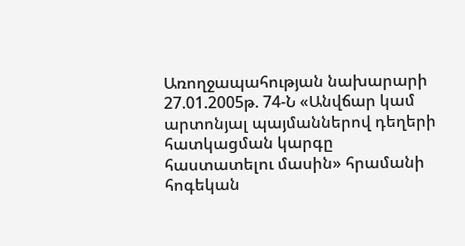Առողջապահության նախարարի 27.01.2005թ. 74-Ն «Անվճար կամ արտոնյալ պայմաններով դեղերի հատկացման կարգը հաստատելու մասին» հրամանի հոգեկան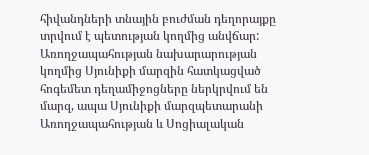հիվանդների տնային բուժման դեղորայքը տրվում է պետության կողմից անվճար: Առողջապահության նախարարության կողմից Սյունիքի մարզին հատկացված հոգեմետ դեղամիջոցները ներկրվում են մարզ, ապա Սյունիքի մարզպետարանի Առողջապահության և Սոցիալական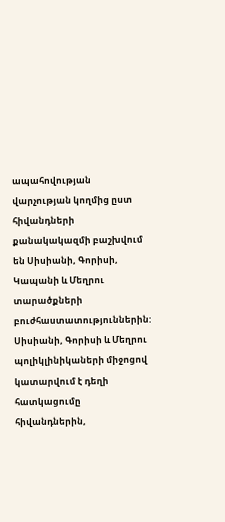ապահովության վարչության կողմից ըստ հիվանդների քանակակազմի բաշխվում են Սիսիանի, Գորիսի, Կապանի և Մեղրու տարածքների բուժհաստատություններին: Սիսիանի, Գորիսի և Մեղրու պոլիկլինիկաների միջոցով կատարվում է դեղի հատկացումը հիվանդներին,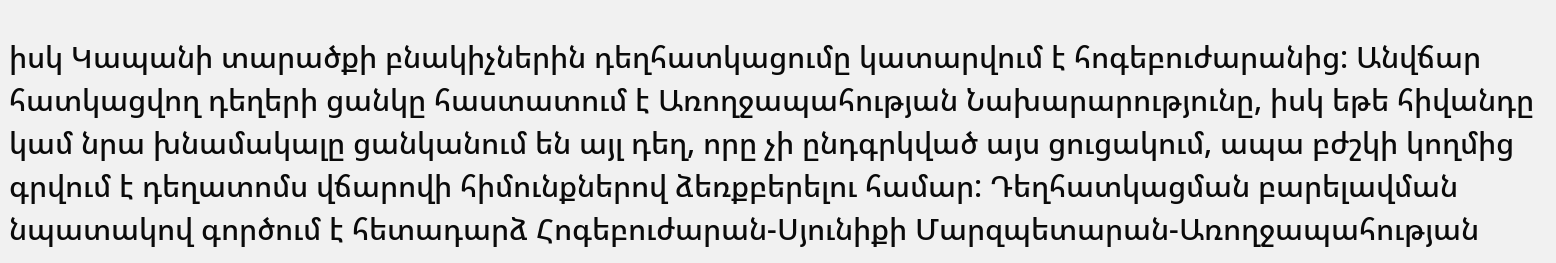իսկ Կապանի տարածքի բնակիչներին դեղհատկացումը կատարվում է հոգեբուժարանից: Անվճար հատկացվող դեղերի ցանկը հաստատում է Առողջապահության Նախարարությունը, իսկ եթե հիվանդը կամ նրա խնամակալը ցանկանում են այլ դեղ, որը չի ընդգրկված այս ցուցակում, ապա բժշկի կողմից գրվում է դեղատոմս վճարովի հիմունքներով ձեռքբերելու համար: Դեղհատկացման բարելավման նպատակով գործում է հետադարձ Հոգեբուժարան-Սյունիքի Մարզպետարան-Առողջապահության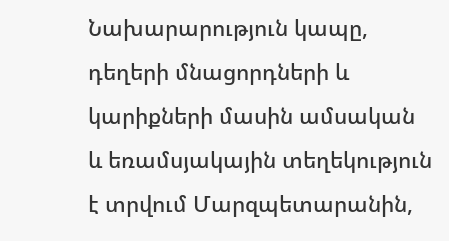Նախարարություն կապը, դեղերի մնացորդների և կարիքների մասին ամսական և եռամսյակային տեղեկություն է տրվում Մարզպետարանին,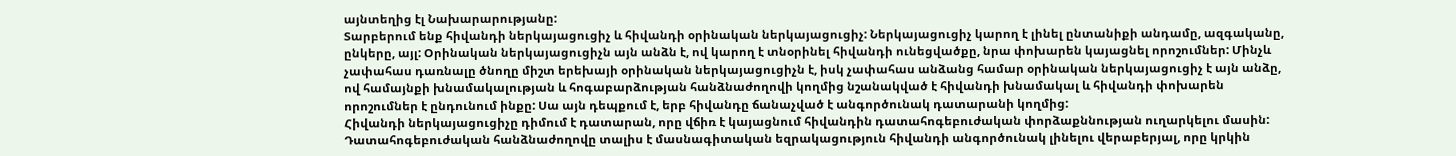այնտեղից էլ Նախարարությանը:
Տարբերում ենք հիվանդի ներկայացուցիչ և հիվանդի օրինական ներկայացուցիչ: Ներկայացուցիչ կարող է լինել ընտանիքի անդամը, ազգականը, ընկերը, այլ: Օրինական ներկայացուցիչն այն անձն է, ով կարող է տնօրինել հիվանդի ունեցվածքը, նրա փոխարեն կայացնել որոշումներ: Մինչև չափահաս դառնալը ծնողը միշտ երեխայի օրինական ներկայացուցիչն է, իսկ չափահաս անձանց համար օրինական ներկայացուցիչ է այն անձը, ով համայնքի խնամակալության և հոգաբարձության հանձնաժողովի կողմից նշանակված է հիվանդի խնամակալ և հիվանդի փոխարեն որոշումներ է ընդունում ինքը: Սա այն դեպքում է, երբ հիվանդը ճանաչված է անգործունակ դատարանի կողմից:
Հիվանդի ներկայացուցիչը դիմում է դատարան, որը վճիռ է կայացնում հիվանդին դատահոգեբուժական փորձաքննության ուղարկելու մասին: Դատահոգեբուժական հանձնաժողովը տալիս է մասնագիտական եզրակացություն հիվանդի անգործունակ լինելու վերաբերյալ, որը կրկին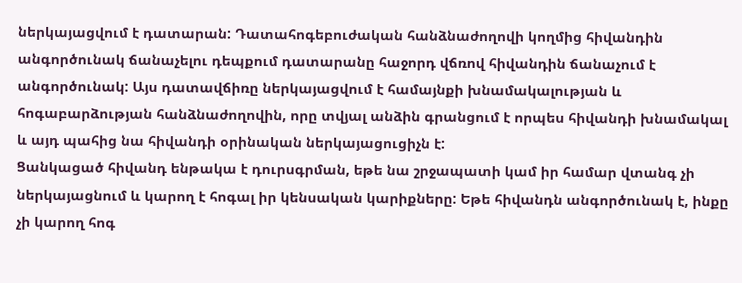ներկայացվում է դատարան: Դատահոգեբուժական հանձնաժողովի կողմից հիվանդին անգործունակ ճանաչելու դեպքում դատարանը հաջորդ վճռով հիվանդին ճանաչում է անգործունակ: Այս դատավճիռը ներկայացվում է համայնքի խնամակալության և հոգաբարձության հանձնաժողովին, որը տվյալ անձին գրանցում է որպես հիվանդի խնամակալ և այդ պահից նա հիվանդի օրինական ներկայացուցիչն է:
Ցանկացած հիվանդ ենթակա է դուրսգրման, եթե նա շրջապատի կամ իր համար վտանգ չի ներկայացնում և կարող է հոգալ իր կենսական կարիքները: Եթե հիվանդն անգործունակ է, ինքը չի կարող հոգ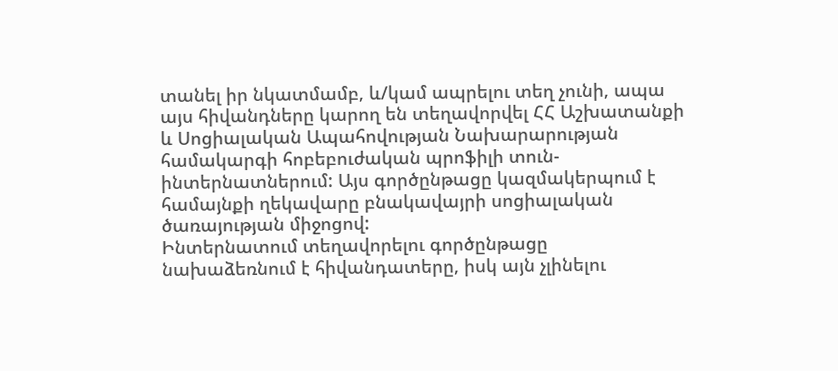տանել իր նկատմամբ, և/կամ ապրելու տեղ չունի, ապա այս հիվանդները կարող են տեղավորվել ՀՀ Աշխատանքի և Սոցիալական Ապահովության Նախարարության համակարգի հոբեբուժական պրոֆիլի տուն-ինտերնատներում: Այս գործընթացը կազմակերպում է համայնքի ղեկավարը բնակավայրի սոցիալական ծառայության միջոցով:
Ինտերնատում տեղավորելու գործընթացը նախաձեռնում է հիվանդատերը, իսկ այն չլինելու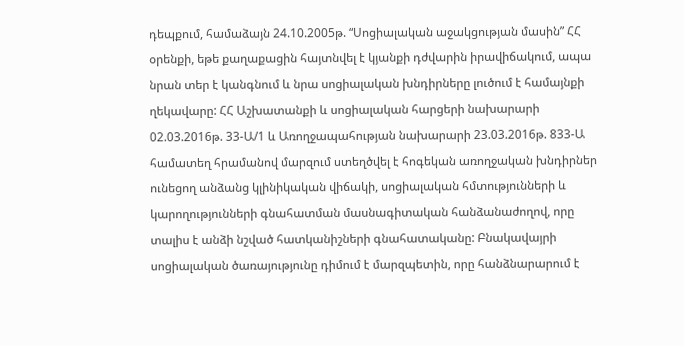դեպքում, համաձայն 24.10.2005թ. “Սոցիալական աջակցության մասին” ՀՀ օրենքի, եթե քաղաքացին հայտնվել է կյանքի դժվարին իրավիճակում, ապա նրան տեր է կանգնում և նրա սոցիալական խնդիրները լուծում է համայնքի ղեկավարը: ՀՀ Աշխատանքի և սոցիալական հարցերի նախարարի 02.03.2016թ. 33-Ա/1 և Առողջապահության նախարարի 23.03.2016թ. 833-Ա համատեղ հրամանով մարզում ստեղծվել է հոգեկան առողջական խնդիրներ ունեցող անձանց կլինիկական վիճակի, սոցիալական հմտությունների և կարողությունների գնահատման մասնագիտական հանձանաժողով, որը տալիս է անձի նշված հատկանիշների գնահատականը: Բնակավայրի սոցիալական ծառայությունը դիմում է մարզպետին, որը հանձնարարում է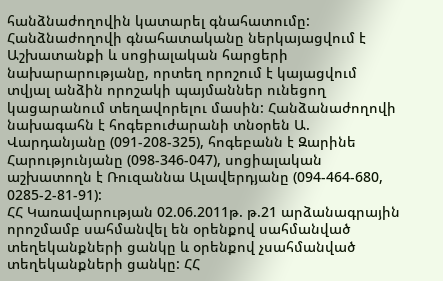հանձնաժողովին կատարել գնահատումը: Հանձնաժողովի գնահատականը ներկայացվում է Աշխատանքի և սոցիալական հարցերի նախարարությանը, որտեղ որոշում է կայացվում տվյալ անձին որոշակի պայմաններ ունեցող կացարանում տեղավորելու մասին: Հանձանաժողովի նախագահն է հոգեբուժարանի տնօրեն Ա. Վարդանյանը (091-208-325), հոգեբանն է Զարինե Հարությունյանը (098-346-047), սոցիալական աշխատողն է Ռուզաննա Ալավերդյանը (094-464-680, 0285-2-81-91):
ՀՀ Կառավարության 02.06.2011թ. թ.21 արձանագրային որոշմամբ սահմանվել են օրենքով սահմանված տեղեկանքների ցանկը և օրենքով չսահմանված տեղեկանքների ցանկը: ՀՀ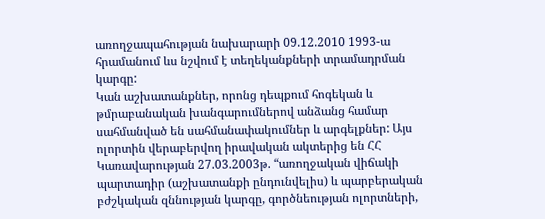առողջապահության նախարարի 09.12.2010 1993-ա հրամանում ևս նշվում է տեղեկանքների տրամադրման կարգը:
Կան աշխատանքներ, որոնց դեպքում հոգեկան և թմրաբանական խանգարումներով անձանց համար սահմանված են սահմանափակումներ և արգելքներ: Այս ոլորտին վերաբերվող իրավական ակտերից են ՀՀ Կառավարության 27.03.2003թ. “առողջական վիճակի պարտադիր (աշխատանքի ընդունվելիս) և պարբերական բժշկական զննության կարգը, գործնեության ոլորտների,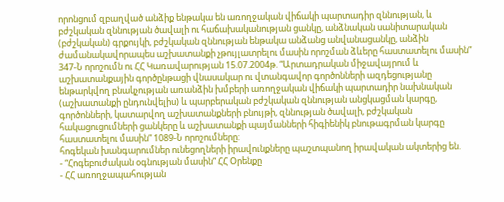որոնցում զբաղված անձիք ենթակա են առողջական վիճակի պարտադիր զննության, և բժշկական զննության ծավալի ու հաճախականության ցանկը, անձնական սանիտարական (բժշկական) գրքույկի, բժշկական զննության ենթակա անձանց անվանացանկը, անձին ժամանակավորապես աշխատանքի չթույլատրելու մասին որոշման ձևերը հաստատելու մասին” 347-Ն որոշումն ու ՀՀ Կառավարության 15.07.2004թ. “Արտադրական միջավայրում և աշխատանքային գործընթացի վնասակար ու վտանգավոր գործոնների ազդեցությանը ենթարկվող բնակչության առանձին խմբերի առողջական վիճակի պարտադիր նախնական (աշխատանքի ընդունվելիս) և պարբերական բժշկական զննության անցկացման կարգը, գործոնների, կատարվող աշխատանքների բնույթի, զննության ծավալի, բժշկական հակացուցումների ցանկերը և աշխատանքի պայմանների հիգիենիկ բնութագրման կարգը հաստատելու մասին” 1089-Ն որոշումները:
հոգեկան խանգարումներ ունեցողների իրավունքները պաշտպանող իրավական ակտերից են.
- “Հոգեբուժական օգնության մասին” ՀՀ Օրենքը
- ՀՀ առողջապահության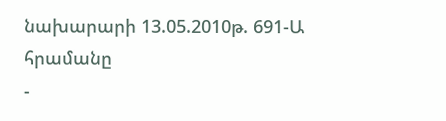նախարարի 13.05.2010թ. 691-Ա հրամանը
-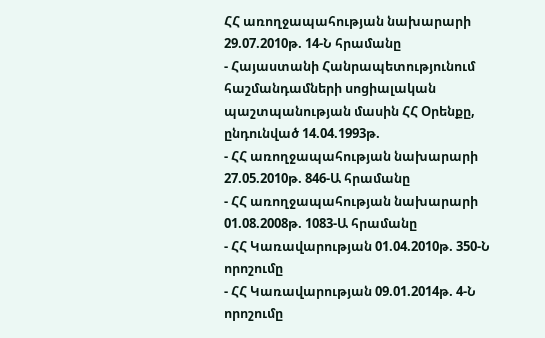ՀՀ առողջապահության նախարարի 29.07.2010թ. 14-Ն հրամանը
- Հայաստանի Հանրապետությունում հաշմանդամների սոցիալական պաշտպանության մասին ՀՀ Օրենքը, ընդունված 14.04.1993թ.
- ՀՀ առողջապահության նախարարի 27.05.2010թ. 846-Ա հրամանը
- ՀՀ առողջապահության նախարարի 01.08.2008թ. 1083-Ա հրամանը
- ՀՀ Կառավարության 01.04.2010թ. 350-Ն որոշումը
- ՀՀ Կառավարության 09.01.2014թ. 4-Ն որոշումը